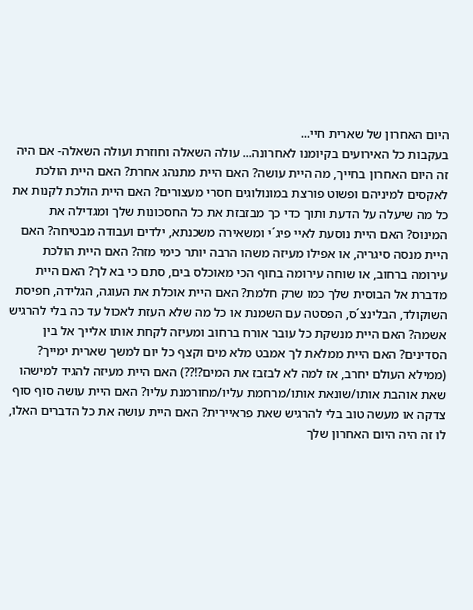היום האחרון של שארית חיי...
בעקבות כל האירועים בקיומנו לאחרונה... עולה השאלה וחוזרת ועולה השאלה- אם היה זה היום האחרון בחייך, מה היית עושה? האם היית מתנהג אחרת? האם היית הולכת לאקסים למיניהם ופשוט פורצת במונולוגים חסרי מעצורים? האם היית הולכת לקנות את כל מה שיעלה על הדעת ותוך כדי כך מבזבזת את כל החסכונות שלך ומגדילה את המינוס? האם היית נוסעת לאיי פיג´י ומשאירה משכנתא, ילדים ועבודה מבטיחה? האם היית מנסה סיגריה, או אפילו מעיזה משהו הרבה יותר כימי מזה? האם היית הולכת עירומה ברחוב, או שוחה עירומה בחוף הכי מאוכלס בים, סתם כי בא לך? האם היית מדברת אל הבוסית שלך כמו שרק חלמת? האם היית אוכלת את העוגה, הגלידה, חפיסת השוקולד, הבלינצ´ס, הפסטה עם השמנת או כל מה שלא העזת לאכול עד כה בלי להרגיש אשמה? האם היית מנשקת כל עובר אורח ברחוב ומעיזה לקחת אותו אלייך אל בין הסדינים? האם היית ממלאת לך אמבט מלא מים וקצף כל יום למשך שארית ימייך? (ממילא העולם יחרב, אז למה לא לבזבז את המים?!??) האם היית מעיזה להגיד למישהו שאת אוהבת אותו/שונאת אותו/מרחמת עליו/מחורמנת עליו? האם היית עושה סוף סוף צדקה או מעשה טוב בלי להרגיש שאת פראיירית? האם היית עושה את כל הדברים האלו, לו זה היה היום האחרון שלך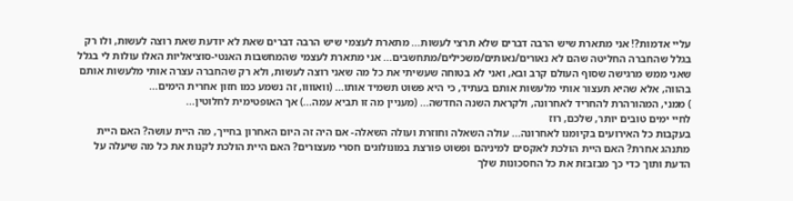עליי אדמות?! אני מתארת שיש הרבה דברים שלא תרצי לעשות... מתארת לעצמי שיש הרבה דברים שאת לא יודעת שאת רוצה לעשות, ולו רק בגלל שהחברה החליטה שהם לא נאורים/נאותים/משכילים/מתחשבים... אני מתארת לעצמי שהמחשבות האנטי-סוציאליות האלו עולות לי בגלל שאני ממש מרגישה שסוף העולם קרב ובא, ואני לא בטוחה שעשיתי את כל מה שאני רוצה לעשות, ולא רק שהחברה עצרה אותי מלעשות אותם בהווה, אלא שהיא תעצור אותי מלעשות אותם בעתיד, כי היא פשוט תשמיד אותו... (וואוווו, זה נשמע כמו חזון אחרית הימים...
) ממני, המהורהרת להחריד לאחרונה, ולקראת השנה החדשה... (מעניין מה זו תביא עמה...) אך האופטימית לחלוטין...
לחיי ימים טובים יותר, שלכם, רוז
בעקבות כל האירועים בקיומנו לאחרונה... עולה השאלה וחוזרת ועולה השאלה- אם היה זה היום האחרון בחייך, מה היית עושה? האם היית מתנהג אחרת? האם היית הולכת לאקסים למיניהם ופשוט פורצת במונולוגים חסרי מעצורים? האם היית הולכת לקנות את כל מה שיעלה על הדעת ותוך כדי כך מבזבזת את כל החסכונות שלך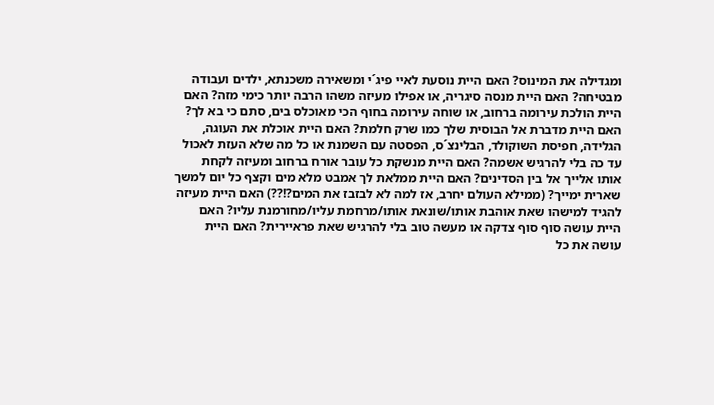ומגדילה את המינוס? האם היית נוסעת לאיי פיג´י ומשאירה משכנתא, ילדים ועבודה מבטיחה? האם היית מנסה סיגריה, או אפילו מעיזה משהו הרבה יותר כימי מזה? האם היית הולכת עירומה ברחוב, או שוחה עירומה בחוף הכי מאוכלס בים, סתם כי בא לך? האם היית מדברת אל הבוסית שלך כמו שרק חלמת? האם היית אוכלת את העוגה, הגלידה, חפיסת השוקולד, הבלינצ´ס, הפסטה עם השמנת או כל מה שלא העזת לאכול עד כה בלי להרגיש אשמה? האם היית מנשקת כל עובר אורח ברחוב ומעיזה לקחת אותו אלייך אל בין הסדינים? האם היית ממלאת לך אמבט מלא מים וקצף כל יום למשך שארית ימייך? (ממילא העולם יחרב, אז למה לא לבזבז את המים?!??) האם היית מעיזה להגיד למישהו שאת אוהבת אותו/שונאת אותו/מרחמת עליו/מחורמנת עליו? האם היית עושה סוף סוף צדקה או מעשה טוב בלי להרגיש שאת פראיירית? האם היית עושה את כל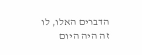הדברים האלו, לו זה היה היום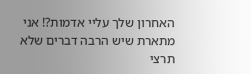האחרון שלך עליי אדמות?! אני מתארת שיש הרבה דברים שלא תרצי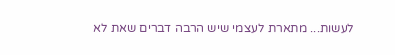לעשות... מתארת לעצמי שיש הרבה דברים שאת לא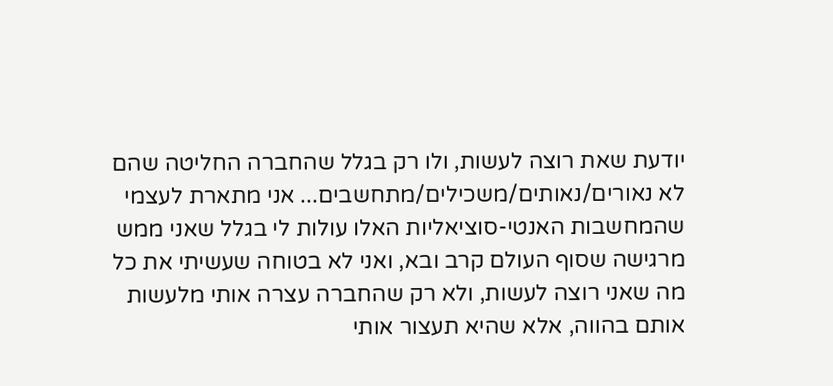יודעת שאת רוצה לעשות, ולו רק בגלל שהחברה החליטה שהם לא נאורים/נאותים/משכילים/מתחשבים... אני מתארת לעצמי שהמחשבות האנטי-סוציאליות האלו עולות לי בגלל שאני ממש מרגישה שסוף העולם קרב ובא, ואני לא בטוחה שעשיתי את כל מה שאני רוצה לעשות, ולא רק שהחברה עצרה אותי מלעשות אותם בהווה, אלא שהיא תעצור אותי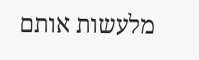מלעשות אותם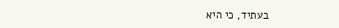בעתיד, כי היא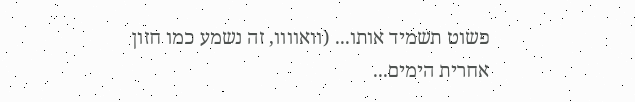פשוט תשמיד אותו... (וואוווו, זה נשמע כמו חזון אחרית הימים...